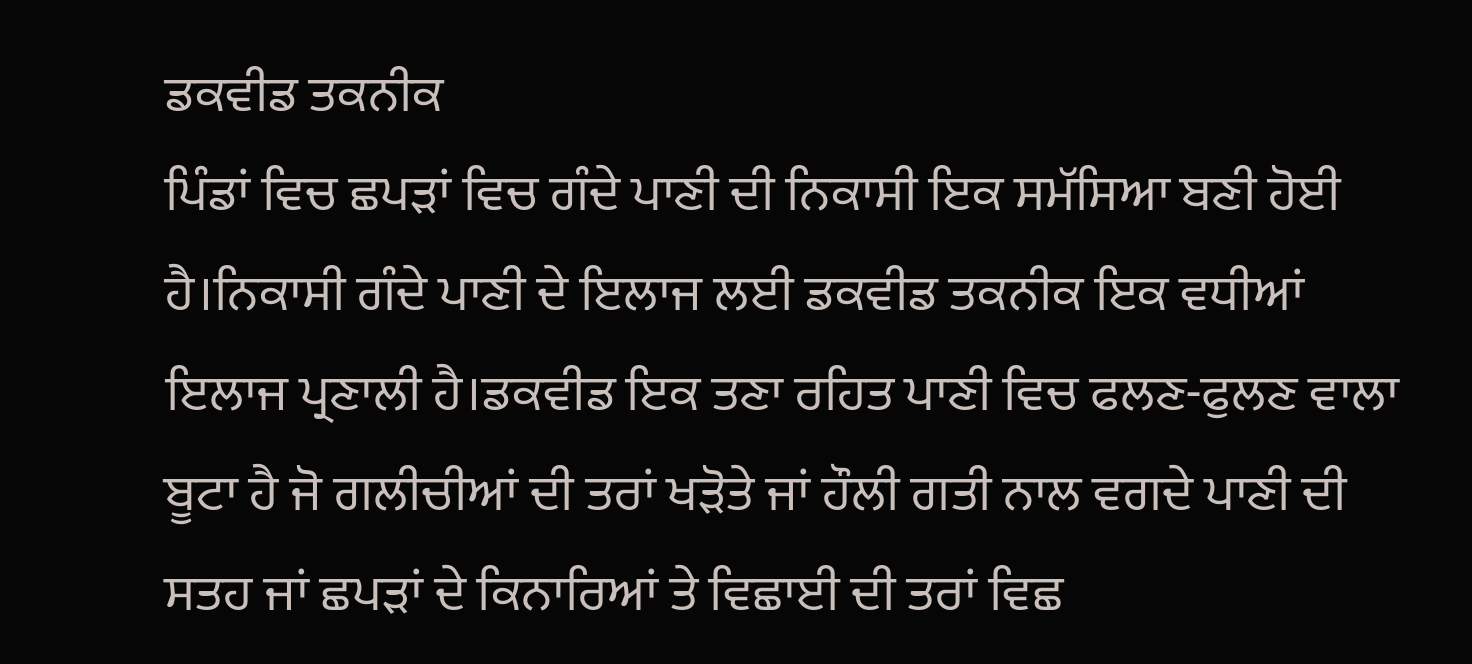ਡਕਵੀਡ ਤਕਨੀਕ
ਪਿੰਡਾਂ ਵਿਚ ਛਪੜਾਂ ਵਿਚ ਗੰਦੇ ਪਾਣੀ ਦੀ ਨਿਕਾਸੀ ਇਕ ਸਮੱਸਿਆ ਬਣੀ ਹੋਈ ਹੈ।ਨਿਕਾਸੀ ਗੰਦੇ ਪਾਣੀ ਦੇ ਇਲਾਜ ਲਈ ਡਕਵੀਡ ਤਕਨੀਕ ਇਕ ਵਧੀਆਂ ਇਲਾਜ ਪ੍ਰਣਾਲੀ ਹੈ।ਡਕਵੀਡ ਇਕ ਤਣਾ ਰਹਿਤ ਪਾਣੀ ਵਿਚ ਫਲਣ-ਫੁਲਣ ਵਾਲਾ ਬੂਟਾ ਹੈ ਜੋ ਗਲੀਚੀਆਂ ਦੀ ਤਰਾਂ ਖੜੋਤੇ ਜਾਂ ਹੌਲੀ ਗਤੀ ਨਾਲ ਵਗਦੇ ਪਾਣੀ ਦੀ ਸਤਹ ਜਾਂ ਛਪੜਾਂ ਦੇ ਕਿਨਾਰਿਆਂ ਤੇ ਵਿਛਾਈ ਦੀ ਤਰਾਂ ਵਿਛ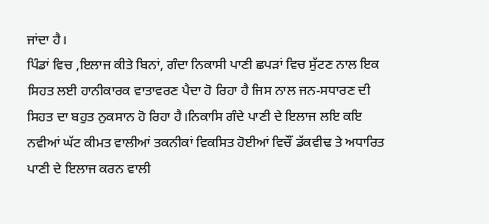ਜਾਂਦਾ ਹੈ।
ਪਿੰਡਾਂ ਵਿਚ ,ਇਲਾਜ ਕੀਤੇ ਬਿਨਾਂ, ਗੰਦਾ ਨਿਕਾਸੀ ਪਾਣੀ ਛਪੜਾਂ ਵਿਚ ਸੁੱਟਣ ਨਾਲ ਇਕ ਸਿਹਤ ਲਈ ਹਾਨੀਕਾਰਕ ਵਾਤਾਵਰਣ ਪੈਦਾ ਹੋ ਰਿਹਾ ਹੈ ਜਿਸ ਨਾਲ ਜਨ-ਸਧਾਰਣ ਦੀ ਸਿਹਤ ਦਾ ਬਹੁਤ ਨੁਕਸਾਨ ਹੋ ਰਿਹਾ ਹੈ।ਨਿਕਾਸਿ ਗੰਦੇ ਪਾਣੀ ਦੇ ਇਲਾਜ ਲਇ ਕਇ ਨਵੀਆਂ ਘੱਟ ਕੀਮਤ ਵਾਲੀਆਂ ਤਕਨੀਕਾਂ ਵਿਕਸਿਤ ਹੋਈਆਂ ਵਿਚੌਂ ਡੱਕਵੀਢ ਤੇ ਅਧਾਰਿਤ ਪਾਣੀ ਦੇ ਇਲਾਜ ਕਰਨ ਵਾਲੀ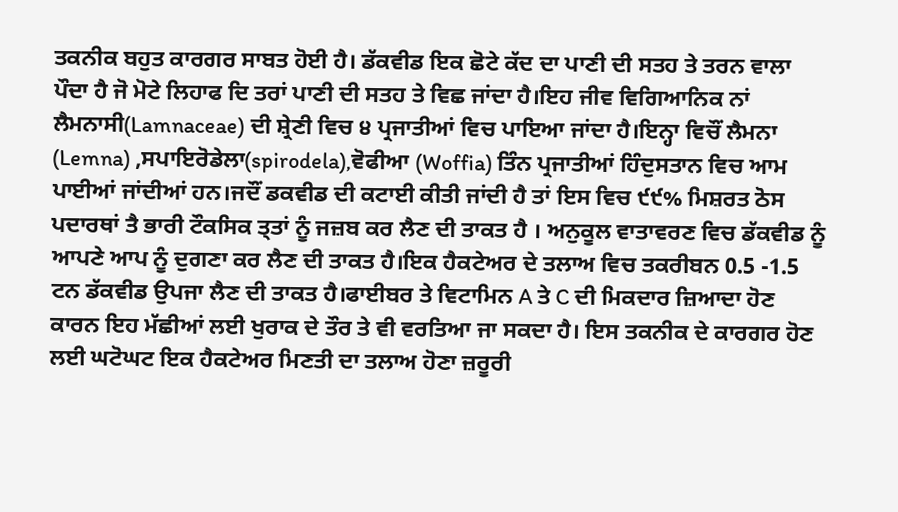ਤਕਨੀਕ ਬਹੁਤ ਕਾਰਗਰ ਸਾਬਤ ਹੋਈ ਹੈ। ਡੱਕਵੀਡ ਇਕ ਛੋਟੇ ਕੱਦ ਦਾ ਪਾਣੀ ਦੀ ਸਤਹ ਤੇ ਤਰਨ ਵਾਲਾ ਪੌਦਾ ਹੈ ਜੋ ਮੋਟੇ ਲਿਹਾਫ ਦਿ ਤਰਾਂ ਪਾਣੀ ਦੀ ਸਤਹ ਤੇ ਵਿਛ ਜਾਂਦਾ ਹੈ।ਇਹ ਜੀਵ ਵਿਗਿਆਨਿਕ ਨਾਂ ਲੈਮਨਾਸੀ(Lamnaceae) ਦੀ ਸ਼੍ਰੇਣੀ ਵਿਚ ੪ ਪ੍ਰਜਾਤੀਆਂ ਵਿਚ ਪਾਇਆ ਜਾਂਦਾ ਹੈ।ਇਨ੍ਹਾ ਵਿਚੌਂ ਲੈਮਨਾ (Lemna) ,ਸਪਾਇਰੋਡੇਲਾ(spirodela),ਵੋਫੀਆ (Woffia) ਤਿੰਨ ਪ੍ਰਜਾਤੀਆਂ ਹਿੰਦੁਸਤਾਨ ਵਿਚ ਆਮ ਪਾਈਆਂ ਜਾਂਦੀਆਂ ਹਨ।ਜਦੌਂ ਡਕਵੀਡ ਦੀ ਕਟਾਈ ਕੀਤੀ ਜਾਂਦੀ ਹੈ ਤਾਂ ਇਸ ਵਿਚ ੯੯% ਮਿਸ਼ਰਤ ਠੋਸ ਪਦਾਰਥਾਂ ਤੈ ਭਾਰੀ ਟੌਕਸਿਕ ਤ੍ਤਾਂ ਨੂੰ ਜਜ਼ਬ ਕਰ ਲੈਣ ਦੀ ਤਾਕਤ ਹੈ । ਅਨੁਕੂਲ ਵਾਤਾਵਰਣ ਵਿਚ ਡੱਕਵੀਡ ਨੂੰ ਆਪਣੇ ਆਪ ਨੂੰ ਦੁਗਣਾ ਕਰ ਲੈਣ ਦੀ ਤਾਕਤ ਹੈ।ਇਕ ਹੈਕਟੇਅਰ ਦੇ ਤਲਾਅ ਵਿਚ ਤਕਰੀਬਨ 0.5 -1.5 ਟਨ ਡੱਕਵੀਡ ਉਪਜਾ ਲੈਣ ਦੀ ਤਾਕਤ ਹੈ।ਫਾਈਬਰ ਤੇ ਵਿਟਾਮਿਨ A ਤੇ C ਦੀ ਮਿਕਦਾਰ ਜ਼ਿਆਦਾ ਹੋਣ ਕਾਰਨ ਇਹ ਮੱਛੀਆਂ ਲਈ ਖੁਰਾਕ ਦੇ ਤੌਰ ਤੇ ਵੀ ਵਰਤਿਆ ਜਾ ਸਕਦਾ ਹੈ। ਇਸ ਤਕਨੀਕ ਦੇ ਕਾਰਗਰ ਹੋਣ ਲਈ ਘਟੋਘਟ ਇਕ ਹੈਕਟੇਅਰ ਮਿਣਤੀ ਦਾ ਤਲਾਅ ਹੋਣਾ ਜ਼ਰੂਰੀ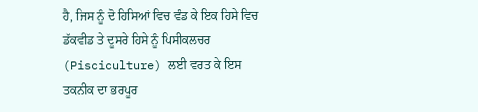ਹੈ, ਜਿਸ ਨੂੰ ਦੋ ਹਿਸਿਆਂ ਵਿਚ ਵੰਡ ਕੇ ਇਕ ਹਿਸੇ ਵਿਚ ਡੱਕਵੀਡ ਤੇ ਦੂਸਰੇ ਹਿਸੇ ਨੂੰ ਪਿਸੀਕਲਚਰ (Pisciculture) ਲਈ ਵਰਤ ਕੇ ਇਸ ਤਕਨੀਕ ਦਾ ਭਰਪੂਰ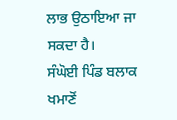ਲਾਭ ਉਠਾਇਆ ਜਾ ਸਕਦਾ ਹੈ।
ਸੰਘੋਈ ਪਿੰਡ ਬਲਾਕ ਖਮਾਣੋਂ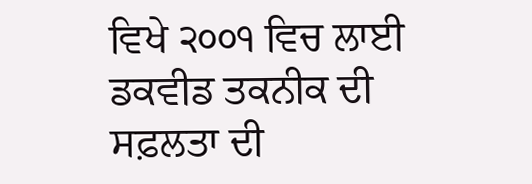ਵਿਖੇ ੨੦੦੧ ਵਿਚ ਲਾਈ ਡਕਵੀਡ ਤਕਨੀਕ ਦੀ ਸਫ਼ਲਤਾ ਦੀ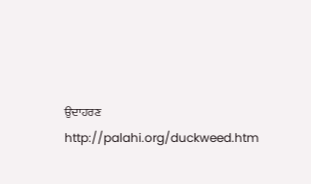ਉਦਾਹਰਣ http://palahi.org/duckweed.htm